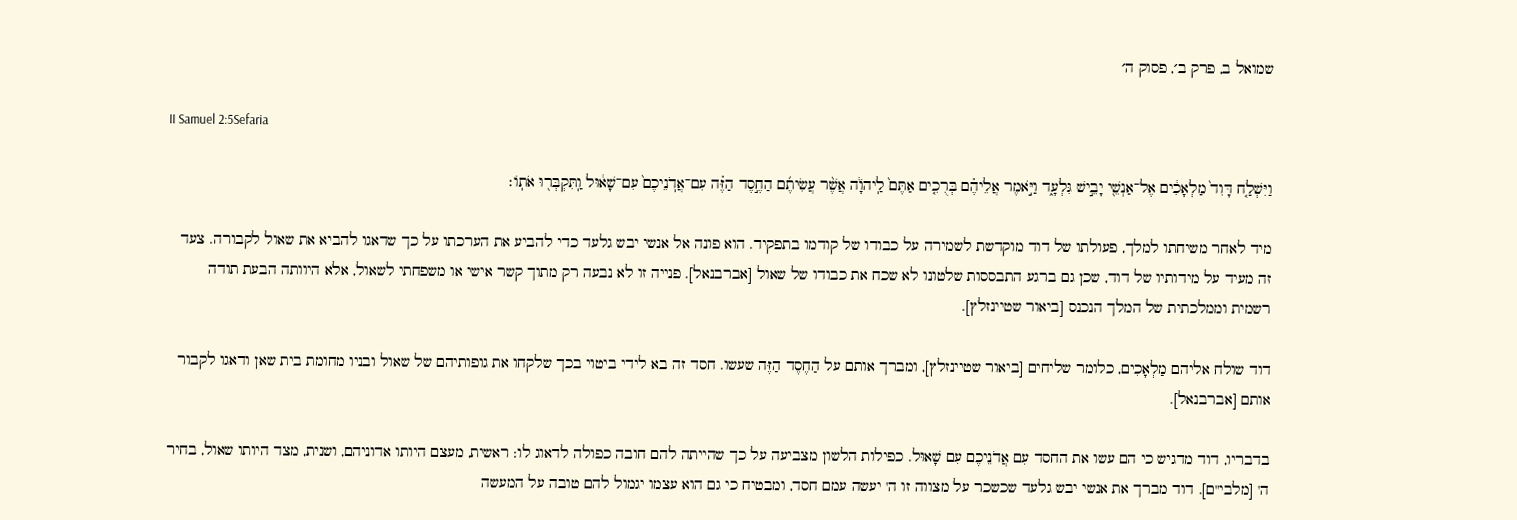שמואל ב, פרק ב׳, פסוק ה׳

II Samuel 2:5Sefaria

וַיִּשְׁלַ֤ח דָּוִד֙ מַלְאָכִ֔ים אֶל־אַנְשֵׁ֖י יָבֵ֣ישׁ גִּלְעָ֑ד וַיֹּ֣אמֶר אֲלֵיהֶ֗ם בְּרֻכִ֤ים אַתֶּם֙ לַֽיהֹוָ֔ה אֲשֶׁ֨ר עֲשִׂיתֶ֜ם הַחֶ֣סֶד הַזֶּ֗ה עִם־אֲדֹֽנֵיכֶם֙ עִם־שָׁא֔וּל וַֽתִּקְבְּר֖וּ אֹתֽוֹ׃

מיד לאחר משיחתו למלך, פעולתו של דוד מוקדשת לשמירה על כבודו של קודמו בתפקיד. הוא פונה אל אנשי יבש גלעד כדי להביע את הערכתו על כך שדאגו להביא את שאול לקבורה. צעד זה מעיד על מידותיו של דוד, שכן גם ברגע התבססות שלטונו לא שכח את כבודו של שאול [אברבנאל]. פנייה זו לא נבעה רק מתוך קשר אישי או משפחתי לשאול, אלא היוותה הבעת תודה רשמית וממלכתית של המלך הנכנס [ביאור שטיינזלץ].

דוד שולח אליהם מַלְאָכִים, כלומר שליחים [ביאור שטיינזלץ], ומברך אותם על הַחֶסֶד הַזֶּה שעשו. חסד זה בא לידי ביטוי בכך שלקחו את גופותיהם של שאול ובניו מחומת בית שאן ודאגו לקבור אותם [אברבנאל].

בדבריו, דוד מדגיש כי הם עשו את החסד עִם אֲדֹנֵיכֶם עִם שָׁאוּל. כפילות הלשון מצביעה על כך שהייתה להם חובה כפולה לדאוג לו: ראשית, מעצם היותו אדוניהם, ושנית, מצד היותו שאול, בחיר ה' [מלבי"ם]. דוד מברך את אנשי יבש גלעד שכשכר על מצווה זו ה' יעשה עמם חסד, ומבטיח כי גם הוא עצמו יגמול להם טובה על המעשה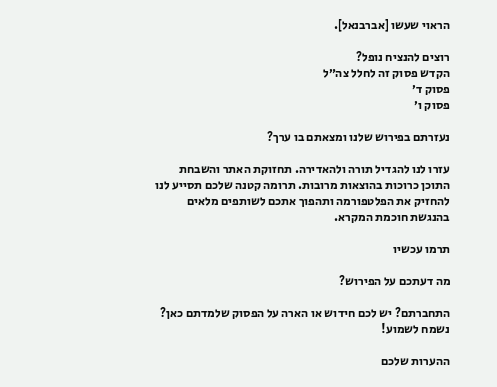הראוי שעשו [אברבנאל].

רוצים להנציח נופל?
הקדש פסוק זה לחלל צה״ל
פסוק ד׳
פסוק ו׳

נעזרתם בפירוש שלנו ומצאתם בו ערך?

עזרו לנו להגדיל תורה ולהאדירה. תחזוקת האתר והשבחת התוכן כרוכות בהוצאות מרובות. תרומה קטנה שלכם תסייע לנו להחזיק את הפלטפורמה ותהפוך אתכם לשותפים מלאים בהנגשת חוכמת המקרא.

תרמו עכשיו

מה דעתכם על הפירוש?

התחברתם? יש לכם חידוש או הארה על הפסוק שלמדתם כאן? נשמח לשמוע!

ההערות שלכם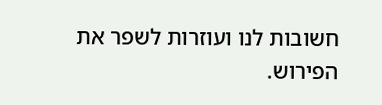חשובות לנו ועוזרות לשפר את הפירוש.